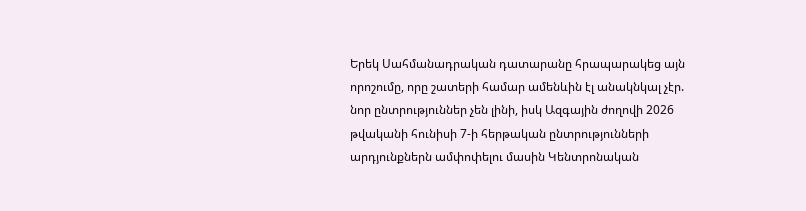Երեկ Սահմանադրական դատարանը հրապարակեց այն որոշումը, որը շատերի համար ամենևին էլ անակնկալ չէր. նոր ընտրություններ չեն լինի, իսկ Ազգային ժողովի 2026 թվականի հունիսի 7-ի հերթական ընտրությունների արդյունքներն ամփոփելու մասին Կենտրոնական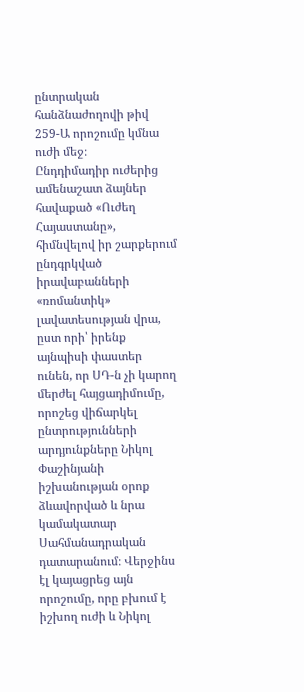ընտրական հանձնաժողովի թիվ 259-Ա որոշումը կմնա ուժի մեջ։
Ընդդիմադիր ուժերից ամենաշատ ձայներ հավաքած «Ուժեղ Հայաստանը», հիմնվելով իր շարքերում ընդգրկված իրավաբանների «ռոմանտիկ» լավատեսության վրա, ըստ որի՝ իրենք այնպիսի փաստեր ունեն, որ ՍԴ-ն չի կարող մերժել հայցադիմումը, որոշեց վիճարկել ընտրությունների արդյունքները Նիկոլ Փաշինյանի իշխանության օրոք ձևավորված և նրա կամակատար Սահմանադրական դատարանում։ Վերջինս էլ կայացրեց այն որոշումը, որը բխում է իշխող ուժի և Նիկոլ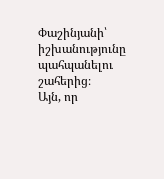Փաշինյանի՝ իշխանությունը պահպանելու շահերից։
Այն, որ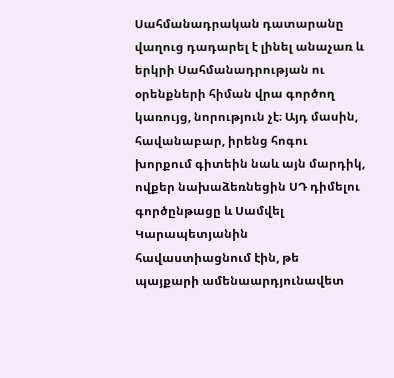Սահմանադրական դատարանը վաղուց դադարել է լինել անաչառ և երկրի Սահմանադրության ու օրենքների հիման վրա գործող կառույց, նորություն չէ։ Այդ մասին, հավանաբար, իրենց հոգու խորքում գիտեին նաև այն մարդիկ, ովքեր նախաձեռնեցին ՍԴ դիմելու գործընթացը և Սամվել Կարապետյանին հավաստիացնում էին, թե պայքարի ամենաարդյունավետ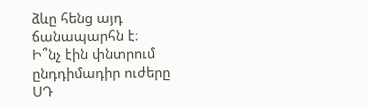ձևը հենց այդ ճանապարհն է։
Ի՞նչ էին փնտրում ընդդիմադիր ուժերը ՍԴ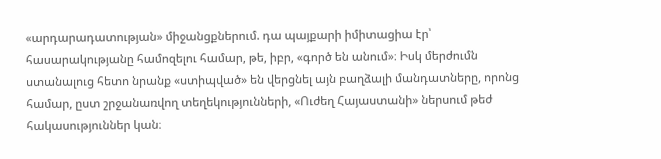«արդարադատության» միջանցքներում. դա պայքարի իմիտացիա էր՝ հասարակությանը համոզելու համար, թե, իբր, «գործ են անում»։ Իսկ մերժումն ստանալուց հետո նրանք «ստիպված» են վերցնել այն բաղձալի մանդատները, որոնց համար, ըստ շրջանառվող տեղեկությունների, «Ուժեղ Հայաստանի» ներսում թեժ հակասություններ կան։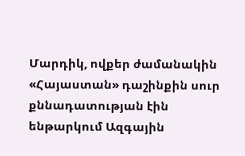Մարդիկ, ովքեր ժամանակին «Հայաստան» դաշինքին սուր քննադատության էին ենթարկում Ազգային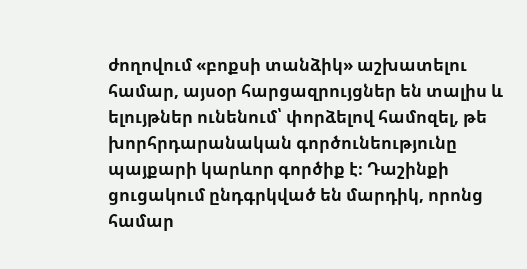ժողովում «բոքսի տանձիկ» աշխատելու համար, այսօր հարցազրույցներ են տալիս և ելույթներ ունենում՝ փորձելով համոզել, թե խորհրդարանական գործունեությունը պայքարի կարևոր գործիք է։ Դաշինքի ցուցակում ընդգրկված են մարդիկ, որոնց համար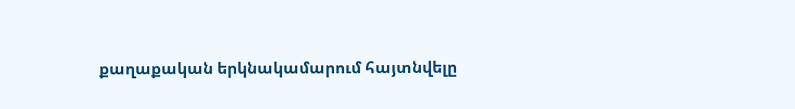քաղաքական երկնակամարում հայտնվելը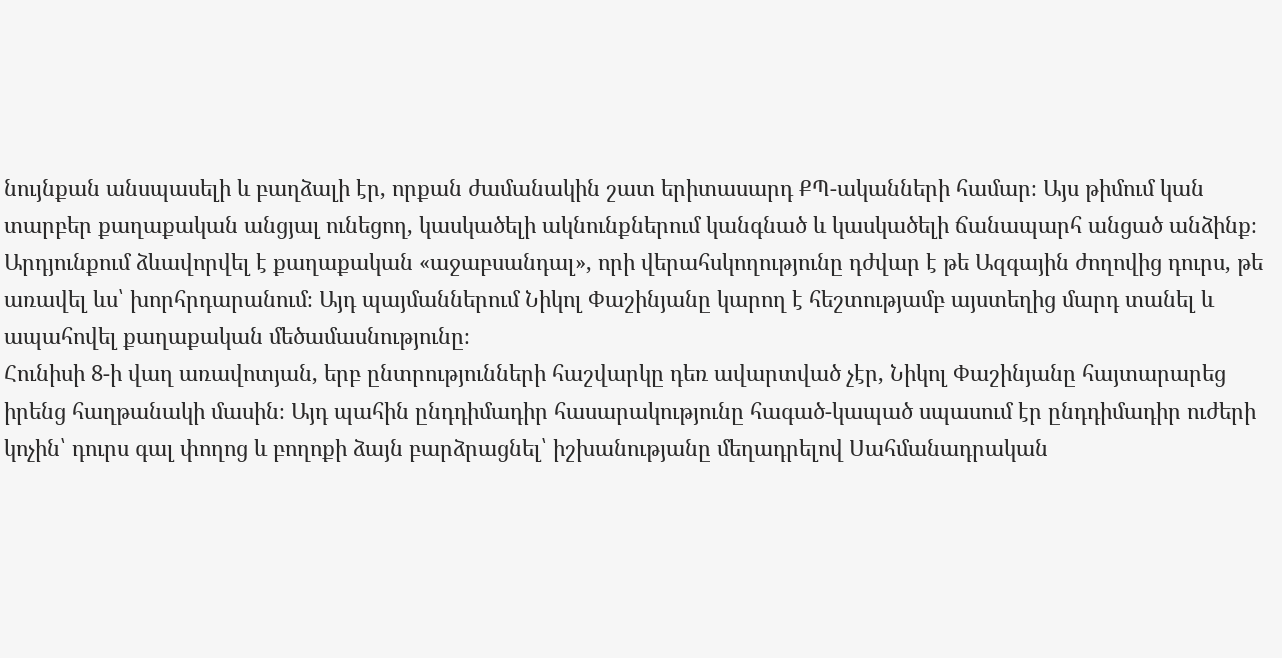նույնքան անսպասելի և բաղձալի էր, որքան ժամանակին շատ երիտասարդ ՔՊ-ականների համար։ Այս թիմում կան տարբեր քաղաքական անցյալ ունեցող, կասկածելի ակնունքներում կանգնած և կասկածելի ճանապարհ անցած անձինք։ Արդյունքում ձևավորվել է քաղաքական «աջաբսանդալ», որի վերահսկողությունը դժվար է թե Ազգային ժողովից դուրս, թե առավել ևս՝ խորհրդարանում։ Այդ պայմաններում Նիկոլ Փաշինյանը կարող է հեշտությամբ այստեղից մարդ տանել և ապահովել քաղաքական մեծամասնությունը։
Հունիսի 8-ի վաղ առավոտյան, երբ ընտրությունների հաշվարկը դեռ ավարտված չէր, Նիկոլ Փաշինյանը հայտարարեց իրենց հաղթանակի մասին։ Այդ պահին ընդդիմադիր հասարակությունը հագած-կապած սպասում էր ընդդիմադիր ուժերի կոչին՝ դուրս գալ փողոց և բողոքի ձայն բարձրացնել՝ իշխանությանը մեղադրելով Սահմանադրական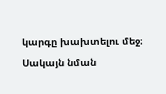կարգը խախտելու մեջ։ Սակայն նման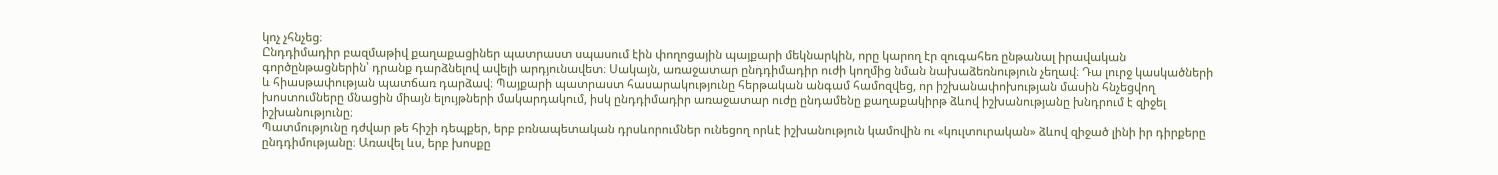կոչ չհնչեց։
Ընդդիմադիր բազմաթիվ քաղաքացիներ պատրաստ սպասում էին փողոցային պայքարի մեկնարկին, որը կարող էր զուգահեռ ընթանալ իրավական գործընթացներին՝ դրանք դարձնելով ավելի արդյունավետ։ Սակայն, առաջատար ընդդիմադիր ուժի կողմից նման նախաձեռնություն չեղավ։ Դա լուրջ կասկածների և հիասթափության պատճառ դարձավ։ Պայքարի պատրաստ հասարակությունը հերթական անգամ համոզվեց, որ իշխանափոխության մասին հնչեցվող խոստումները մնացին միայն ելույթների մակարդակում, իսկ ընդդիմադիր առաջատար ուժը ընդամենը քաղաքակիրթ ձևով իշխանությանը խնդրում է զիջել իշխանությունը։
Պատմությունը դժվար թե հիշի դեպքեր, երբ բռնապետական դրսևորումներ ունեցող որևէ իշխանություն կամովին ու «կուլտուրական» ձևով զիջած լինի իր դիրքերը ընդդիմությանը։ Առավել ևս, երբ խոսքը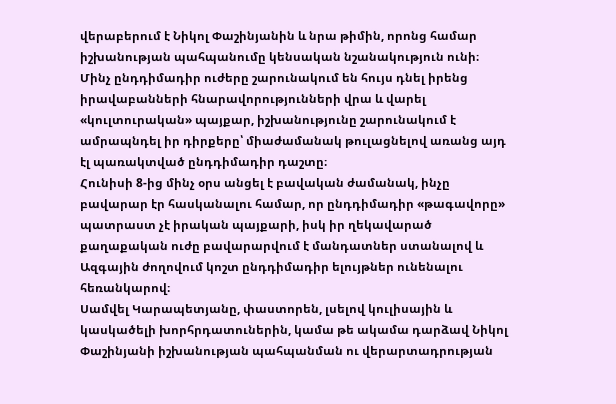վերաբերում է Նիկոլ Փաշինյանին և նրա թիմին, որոնց համար իշխանության պահպանումը կենսական նշանակություն ունի։
Մինչ ընդդիմադիր ուժերը շարունակում են հույս դնել իրենց իրավաբանների հնարավորությունների վրա և վարել «կուլտուրական» պայքար, իշխանությունը շարունակում է ամրապնդել իր դիրքերը՝ միաժամանակ թուլացնելով առանց այդ էլ պառակտված ընդդիմադիր դաշտը։
Հունիսի 8-ից մինչ օրս անցել է բավական ժամանակ, ինչը բավարար էր հասկանալու համար, որ ընդդիմադիր «թագավորը» պատրաստ չէ իրական պայքարի, իսկ իր ղեկավարած քաղաքական ուժը բավարարվում է մանդատներ ստանալով և Ազգային ժողովում կոշտ ընդդիմադիր ելույթներ ունենալու հեռանկարով։
Սամվել Կարապետյանը, փաստորեն, լսելով կուլիսային և կասկածելի խորհրդատուներին, կամա թե ակամա դարձավ Նիկոլ Փաշինյանի իշխանության պահպանման ու վերարտադրության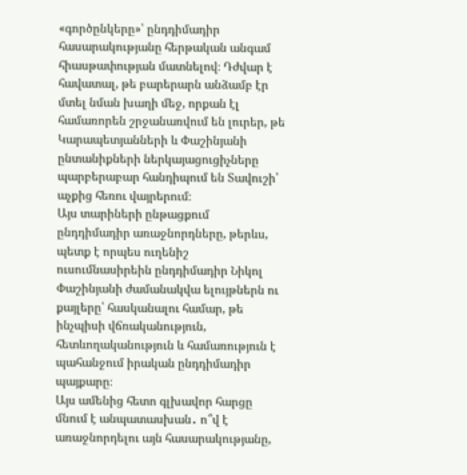«գործընկերը»՝ ընդդիմադիր հասարակությանը հերթական անգամ հիասթափության մատնելով։ Դժվար է հավատալ, թե բարերարն անձամբ էր մտել նման խաղի մեջ, որքան էլ համառորեն շրջանառվում են լուրեր, թե Կարապետյանների և Փաշինյանի ընտանիքների ներկայացուցիչները պարբերաբար հանդիպում են Տավուշի՝ աչքից հեռու վայրերում։
Այս տարիների ընթացքում ընդդիմադիր առաջնորդները, թերևս, պետք է որպես ուղենիշ ուսումնասիրեին ընդդիմադիր Նիկոլ Փաշինյանի ժամանակվա ելույթներն ու քայլերը՝ հասկանալու համար, թե ինչպիսի վճռականություն, հետևողականություն և համառություն է պահանջում իրական ընդդիմադիր պայքարը։
Այս ամենից հետո գլխավոր հարցը մնում է անպատասխան․ ո՞վ է առաջնորդելու այն հասարակությանը,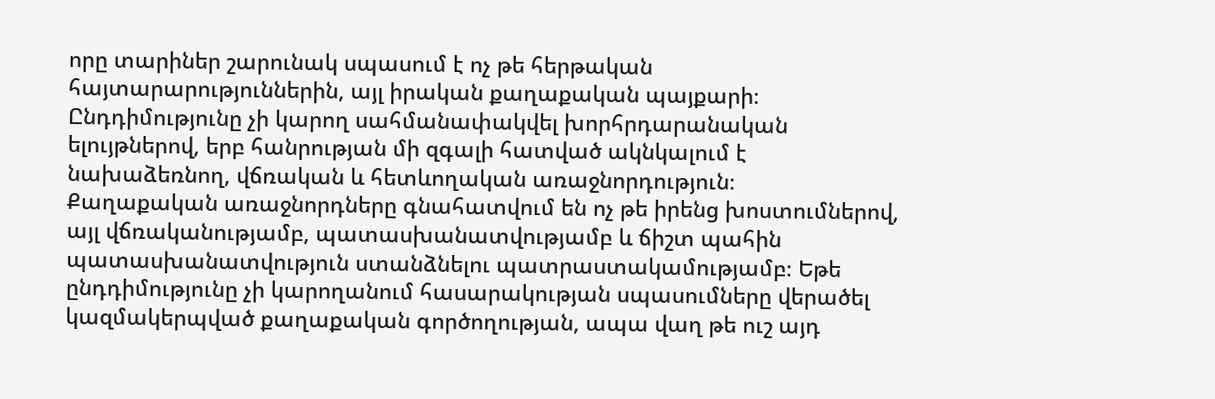որը տարիներ շարունակ սպասում է ոչ թե հերթական հայտարարություններին, այլ իրական քաղաքական պայքարի։ Ընդդիմությունը չի կարող սահմանափակվել խորհրդարանական ելույթներով, երբ հանրության մի զգալի հատված ակնկալում է նախաձեռնող, վճռական և հետևողական առաջնորդություն։
Քաղաքական առաջնորդները գնահատվում են ոչ թե իրենց խոստումներով, այլ վճռականությամբ, պատասխանատվությամբ և ճիշտ պահին պատասխանատվություն ստանձնելու պատրաստակամությամբ։ Եթե ընդդիմությունը չի կարողանում հասարակության սպասումները վերածել կազմակերպված քաղաքական գործողության, ապա վաղ թե ուշ այդ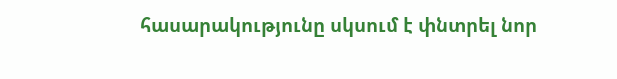հասարակությունը սկսում է փնտրել նոր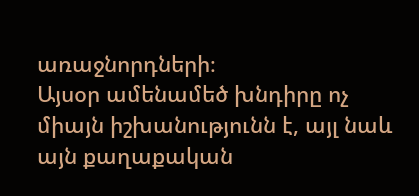առաջնորդների։
Այսօր ամենամեծ խնդիրը ոչ միայն իշխանությունն է, այլ նաև այն քաղաքական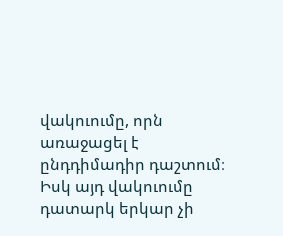վակուումը, որն առաջացել է ընդդիմադիր դաշտում։ Իսկ այդ վակուումը դատարկ երկար չի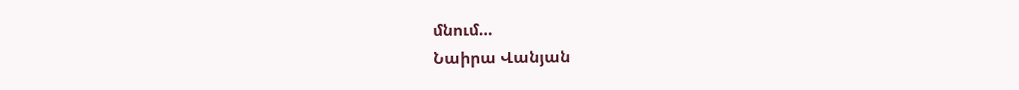մնում…
Նաիրա Վանյան